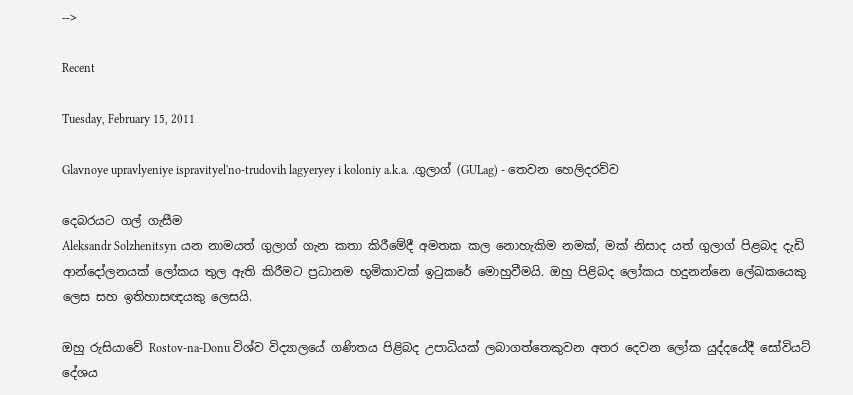-->

Recent

Tuesday, February 15, 2011

Glavnoye upravlyeniye ispravityel'no-trudovih lagyeryey i koloniy a.k.a. .ගුලාග් (GULag) - තෙවන හෙලිදරව්ව

දෙබරයට ගල් ගැසීම
Aleksandr Solzhenitsyn යන නාමයත් ගුලාග් ගැන කතා කිරීමේදී අමතක කල නොහැකිම නමක්, මක් නිසාද යත් ගුලාග් පිළබද දැඩි ආන්දෝලනයක් ලෝකය තුල ඇති කිරීමට ප්‍රධානම භූමිකාවක් ඉටුකරේ මොහුවීමයි. ඔහු පිළිබද ලෝකය හදුනන්නෙ ලේඛකයෙකු ලෙස සහ ඉතිහාසඥයකු ලෙසයි.

ඔහු රුසියාවේ Rostov-na-Donu විශ්ව විද්‍යාලයේ ගණිතය පිළිබද උපාධියක් ලබාගත්තෙකුවන අතර දෙවන ලෝක යුද්දයේදී සෝවියට් දේශය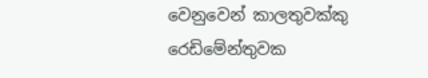වෙනුවෙන් කාලතුවක්කු රෙඩිමේන්තුවක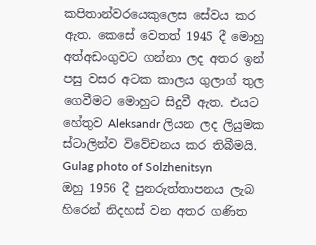කපිතාන්වරයෙකුලෙස සේවය කර ඇත. කෙසේ වෙතත් 1945 දී මොහු අත්අඩංගුවට ගන්නා ලද අතර ඉන් පසු වසර අටක කාලය ගුලාග් තුල ගෙවීමට මොහුට සිදුවී ඇත. එයට හේතුව Aleksandr ලියන ලද ලියුමක ස්ටාලින්ව විවේචනය කර තිබීමයි.
Gulag photo of Solzhenitsyn
ඔහු 1956 දී පුනරුත්තාපනය ලැබ හිරෙන් නිදහස් වන අතර ගණිත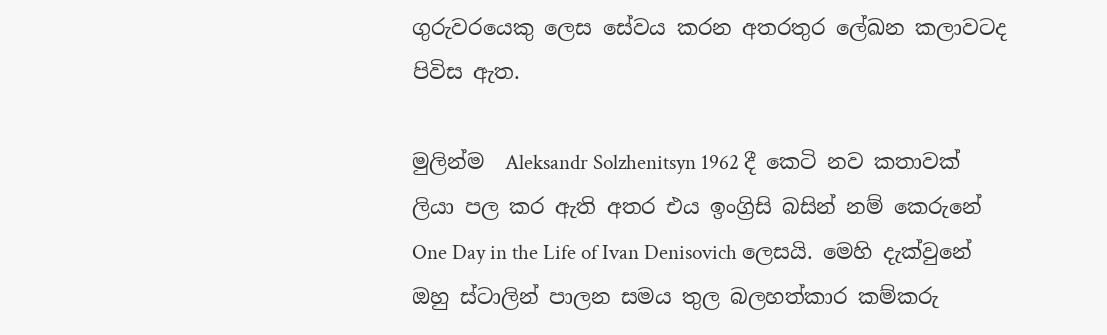ගුරුවරයෙකු ලෙස සේවය කරන අතරතුර ලේඛන කලාවටද පිවිස ඇත.

මුලින්ම ‍ Aleksandr Solzhenitsyn 1962 දී කෙටි නව කතාවක් ලියා පල කර ඇති අතර එය ඉංග්‍රිසි බසින් නම් කෙරු‍නේ One Day in the Life of Ivan Denisovich ලෙසයි. මෙහි දැක්වුනේ ඔහු ස්ටාලින් පාලන සමය තුල බලහත්කාර කම්කරු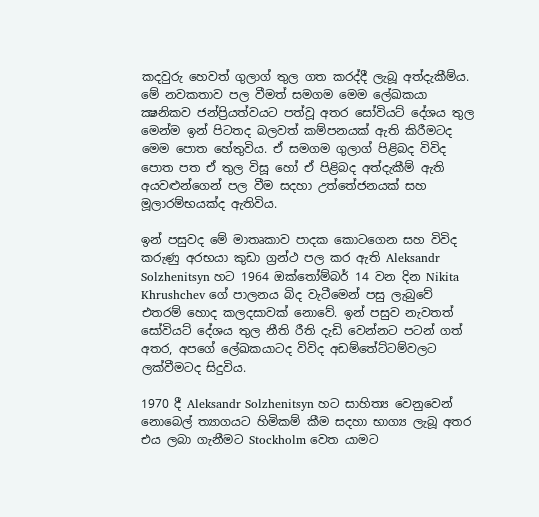කදවුරු හෙවත් ගුලාග් තුල ගත කරද්දී ලැබූ අත්දැකීම්ය. මේ නවකතාව පල වීමත් සමගම මෙම ලේඛකයා ක්‍ෂනිකව ජන්‍ප්‍රියත්වයට පත්වූ අතර සෝවියට් දේශය තුල මෙන්ම ඉන් පිටතද බලවත් කම්පනයක් ඇති කිරීමටද මෙම පොත හේතුවිය. ඒ සමගම ගුලාග් පිළිබද විවිද පොත පත ඒ තුල විසූ හෝ ඒ පිළිබද අත්දැකීම් ඇති අයවළුන්ගෙන් පල වීම සදහා උත්තේජනයක් සහ මූලාරම්භයක්ද ඇතිවිය.

ඉන් පසුවද මේ මාතෘකාව පාදක කොටගෙන සහ විවිද කරුණු අරභයා කුඩා ග්‍රන්ථ පල කර ඇති Aleksandr Solzhenitsyn හට 1964 ඔක්තෝම්බර් 14 වන දින Nikita Khrushchev ගේ පාලනය බිද වැටීමෙන් පසු ලැබුවේ එතරම් හොද කලදසාවක් නොවේ. ඉන් පසුව නැවතත් සෝවියට් දේශය තුල නීති රීති දැඩි වෙන්නට පටන් ගත් අතර, අපගේ ලේඛකයාටද විවිද අඩම්තේට්ටම්වලට ලක්වීමටද සිදුවිය.

1970 දී Aleksandr Solzhenitsyn හට සාහිත්‍ය වෙනුවෙන් නොබෙල් ත්‍යාගයට හිමිකම් කීම සදහා භාග්‍ය ලැබූ අතර එය ලබා ගැනීමට Stockholm වෙත යාමට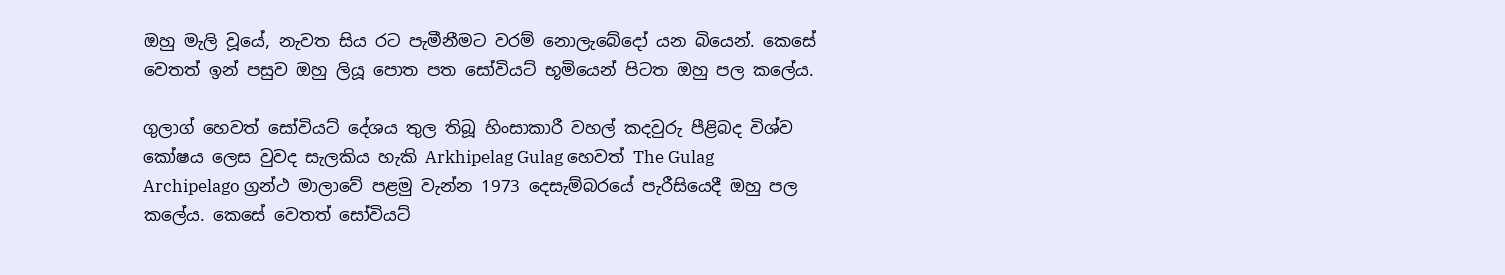ඔහු මැලි වූයේ, නැවත සිය රට පැමීනීමට වරම් නොලැබේදෝ යන බියෙන්. කෙසේ වෙතත් ඉන් පසුව ඔහු ලියූ ‍පොත පත සෝවියට් භූමියෙන් පිටත ඔහු පල කලේය.

ගුලාග් හෙවත් සෝවියට් දේශය තුල තිබූ හිංසාකාරී වහල් කදවුරු පීළිබද විශ්ව කෝෂය ලෙස වුවද සැලකිය හැකි Arkhipelag Gulag හෙවත් The Gulag Archipelago ග්‍රන්ථ මාලාවේ පළමු වැන්න 1973 දෙසැම්බරයේ පැරීසියෙදී ඔහු පල කලේය. කෙසේ වෙතත් සෝවියට්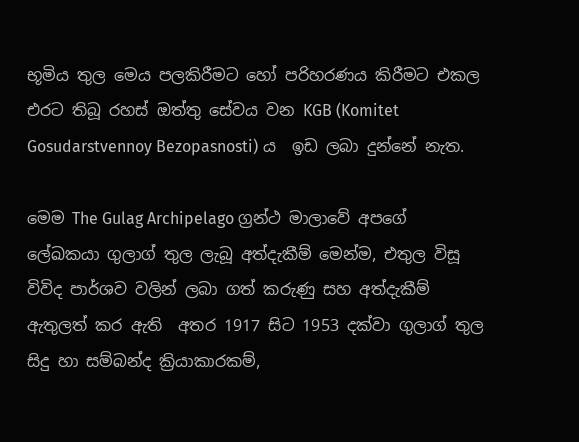භූමිය තුල මෙය පලකිරීමට හෝ පරිහරණය කිරීමට එකල එරට තිබූ රහස් ඔත්තු සේවය වන KGB (Komitet Gosudarstvennoy Bezopasnosti) ය  ඉඩ ලබා දුන්නේ නැත.

මෙම The Gulag Archipelago ග්‍රන්ථ මාලාවේ අපගේ ලේඛකයා ගුලාග් තුල ලැබූ අත්දැකීම් මෙන්ම, එතුල විසූ විවිද පාර්ශව වලින් ලබා ගත් කරුණු සහ අත්දැකීම් ඇතුලත් කර ඇති  අතර 1917 සිට 1953 දක්වා ගුලාග් තුල සිදු හා සම්බන්ද ක්‍රියාකාරකම්,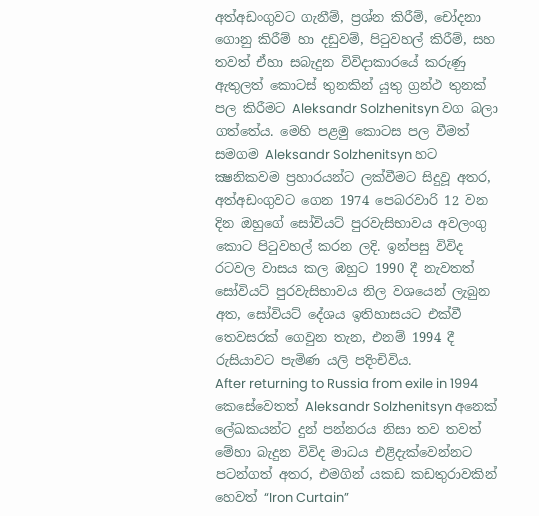අත්අඩංගුවට ගැනීම්, ප්‍රශ්න කිරීම්, චෝදනා ගොනු කිරීම් හා දඩුවම්, පිටුවහල් කිරීම්, සහ තවත් ඒහා සබැදුන විවිදාකාරයේ කරුණු ඇතුලත් කොටස් තුනකින් යුතු ග්‍රන්ථ තුනක් පල කිරීමට Aleksandr Solzhenitsyn වග බලා ගත්තේය. මෙහි පළමු කොටස පල වීමත් සමගම Aleksandr Solzhenitsyn හට ක්‍ෂනිකවම ප්‍රහාරයන්ට ලක්වීමට සිදුවූ අතර, අත්අඩංගුවට ගෙන 1974 පෙබරවාරි 12 වන දින ඔහුගේ සෝවියට් පුරවැසිභාවය අවලංගු කොට පිටුවහල් කරන ලදි. ඉන්පසු විවිද රටවල වාසය කල ඹහුට 1990 දී නැවතත් සෝවියට් පුරවැසිභාවය නිල වශයෙන් ලැබුන අත, සෝවියට් දේශය ඉතිහාසයට එක්වී තෙවසරක් ගෙවුන තැන, එනම් 1994 දී රුසියාවට පැමිණ යලි පදිංචිවිය.
After returning to Russia from exile in 1994
කෙසේවෙතත් Aleksandr Solzhenitsyn අනෙක් ලේඛකයන්ට දුන් පන්නරය නිසා තව තවත් මේහා බැදුන විවිද මාධය එළිදැක්වෙන්නට පටන්ගත් අතර, එමගින් යකඩ කඩතුරාවකින් හෙවත් “Iron Curtain”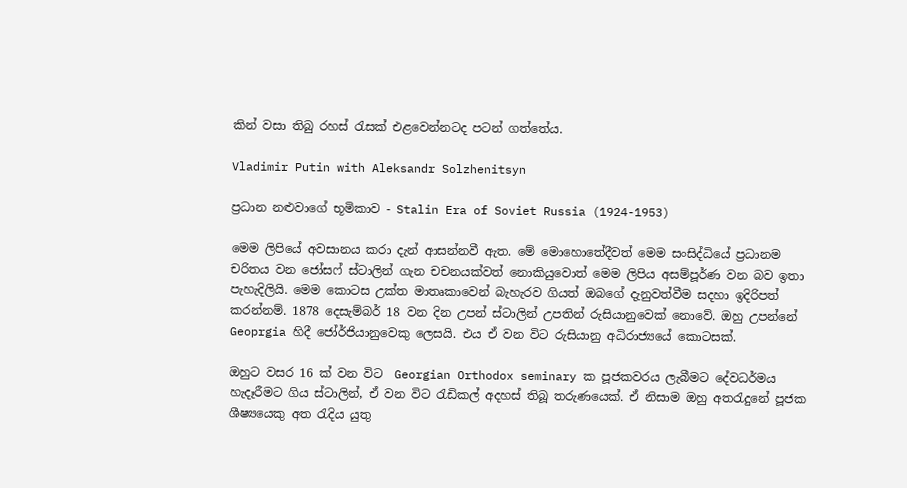කින් වසා තිබු රහස් රැසක් එළ‍වෙන්නටද පටන් ගත්තේය.

Vladimir Putin with Aleksandr Solzhenitsyn

ප්‍රධාන නළුවාගේ භූමිකාව - Stalin Era of Soviet Russia (1924-1953)

මෙම ලිපියේ අවසානය කරා දැන් ආසන්නවී ඇත. මේ මොහොතේදීවත් මෙම සංසිද්ධියේ ප්‍රධානම චරිතය වන ජෝසෆ් ස්ටාලින් ගැන චචනයක්වත් නොකියුවොත් මෙම ලිපිය අසම්පූර්ණ වන බව ඉතා පැහැදිලියි. මෙම කොටස උක්ත මාතෘකාවෙන් බැහැරව ගියත් ඔබගේ දැනුවත්වීම සදහා ඉදිරිපත් කරන්නම්. 1878 දෙසැම්බර් 18 වන දින උපන් ස්ටාලින් උපතින් රුසියානුවෙක් නොවේ. ඔහු උපන්නේ Geoprgia හිදී ජෝර්ජියානුවෙකු ලෙසයි. එය ඒ වන විට රුසියානු අධිරාජ්‍යයේ කොටසක්.

ඔහුට වසර 16 ක් වන විට  Georgian Orthodox seminary ක පූජකවරය ලැබීමට දේවධර්මය හැදෑරීමට ගිය ස්ටාලින්, ඒ වන විට රැඩිකල් අදහස් තිබූ තරුණයෙක්. ඒ නිසාම ඔහු අතරැදුනේ පූජක ශීෂ්‍යයෙකු අත රැදිය යුතු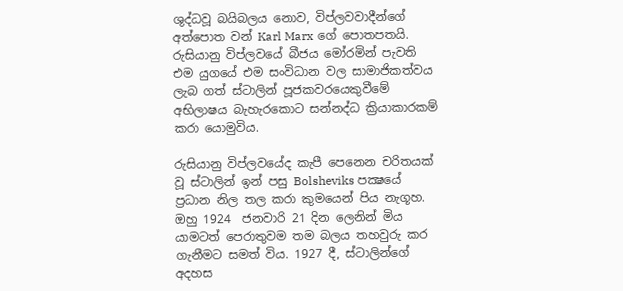ශුද්ධවූ බයිබලය නොව, විප්ලවවාදීන්ගේ අත්පොත වන් Karl Marx ගේ පොතපතයි. රුසියානු විප්ලවයේ බීජ‍ය මෝරමින් පැවති එම යුගයේ එම සංවිධාන වල සාමාජිකත්වය ලැබ ගත් ස්ටාලින් පූජකවරයෙකුවීමේ අභිලාෂය බැහැරකොට සන්නද්ධ ක්‍රියාකාරකම් කරා යොමුවිය.

රුසියානු විප්ලවයේද කැපී පෙනෙන චරිතයක් වූ ස්ටාලින් ඉන් පසු Bolsheviks පක්‍ෂයේ ප්‍රධාන නිල තල කරා කුමයෙන් පිය නැගූහ. ඔහු 1924  ජනවාරි 21 දින ලෙනින් මිය යාමටත් පෙරාතුවම තම බලය තහවුරු කර ගැනීමට සමත් විය. 1927 දී, ස්ටාලින්ගේ අදහස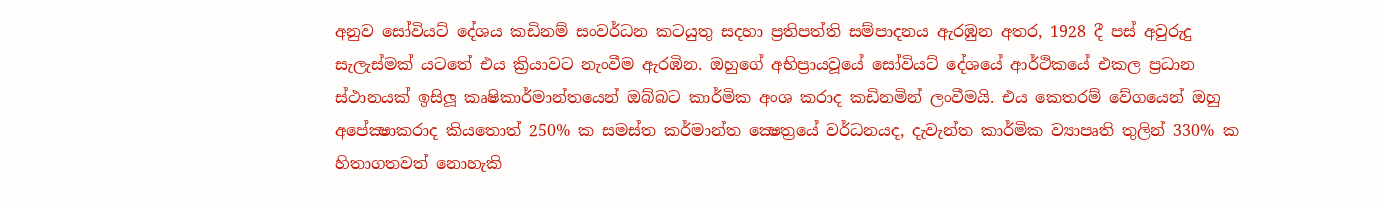අනුව සෝවියට් දේශය කඩිනම් සංවර්ධන කටයුතු සදහා ප්‍රතිපත්ති සම්පාදනය ඇරඹුන අතර, 1928 දී පස් අවුරුදු සැලැස්මක් යටතේ එය ක්‍රියාවට නැංවීම ඇරඹින. ඔහුගේ අභිප්‍රායවූයේ සෝවියට් දේශයේ ආර්ථිකයේ එකල ප්‍රධාන ස්ථානයක් ඉසිලූ කෘෂිකාර්මාන්තයෙන් ඔබ්බට කාර්මික අංශ කරාද කඩිනමින් ලංවීමයි. එය කෙතරම් වේගයෙන් ඔහු අපේක්‍ෂාකරාද කියතොත් 250% ක සමස්ත කර්මාන්ත ක්‍ෂෙත්‍රයේ වර්ධනයද, දැවැන්ත කාර්මික ව්‍යාපෘති තුලින් 330% ක හිතාගතවත් නොහැකි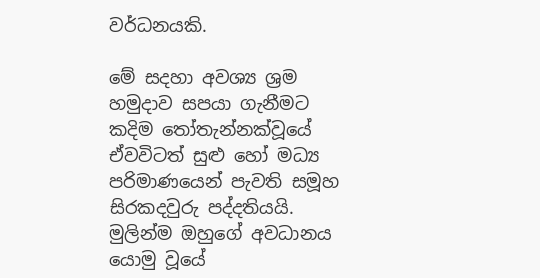වර්ධනයකි.

මේ සදහා අවශ්‍ය ශ්‍රම හමුදාව සපයා ගැනීමට කදිම තෝතැන්නක්වූයේ ඒවවිටත් සුළු හෝ මධ්‍ය පරිමාණයෙන් පැවති සමූහ සිරකදවුරු පද්දතියයි. මුලින්ම ඔහුගේ අවධානය යොමු වූයේ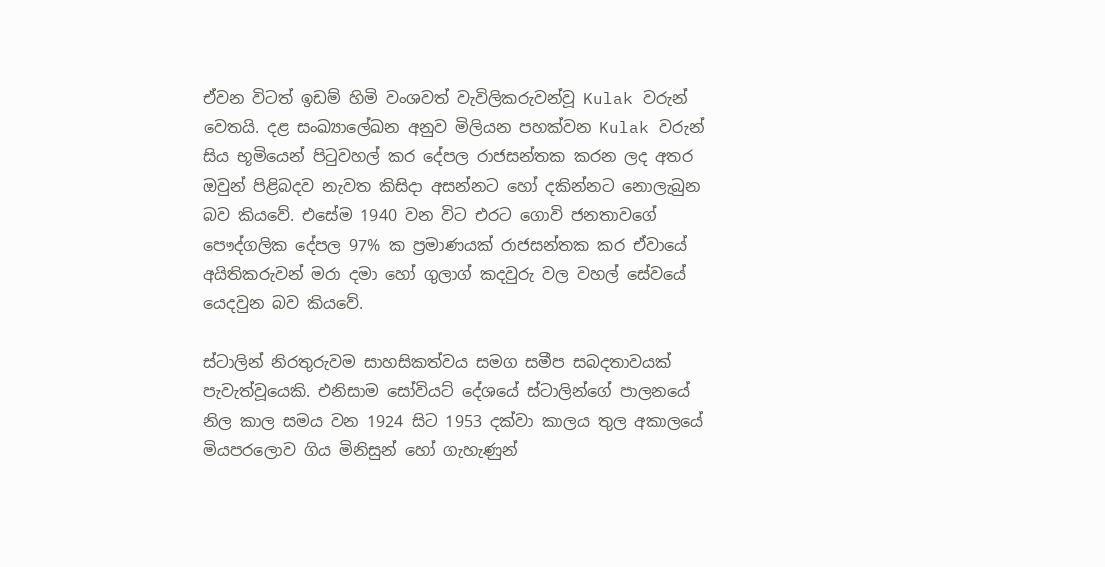ඒවන විටත් ඉඩම් හිමි වංශවත් වැවිලිකරුවන්වූ Kulak වරුන් වෙතයි. දළ සංඛ්‍යාලේඛන අනුව මිලියන පහක්වන Kulak වරුන් සිය භූමියෙන් පිටුවහල් කර දේපල රාජසන්තක කරන ලද අතර ඔවුන් පිළිබදව නැවත කිසිදා අසන්නට හෝ දකින්නට නොලැබුන බව කියවේ. එසේම 1940 වන විට එරට ගොවි ජනතාවගේ පෞද්ගලික දේපල 97% ක ප්‍රමාණයක් රාජසන්තක කර ඒවායේ අයිතිකරුවන් මරා දමා හෝ ගුලාග් කදවුරු වල වහල් සේවයේ යෙදවුන බව කියවේ.

ස්ටාලින් නිරතුරුවම සාහසිකත්වය සමග සමීප සබදතාවයක් පැවැත්වූයෙකි. එනිසාම සෝවියට් දේශයේ ස්ටාලින්ගේ පාලනයේ නිල කාල සමය වන 1924 සිට 1953 දක්වා කාලය තුල අකාලයේ මියපරලොව ගිය මිනිසුන් හෝ ගැහැණුන්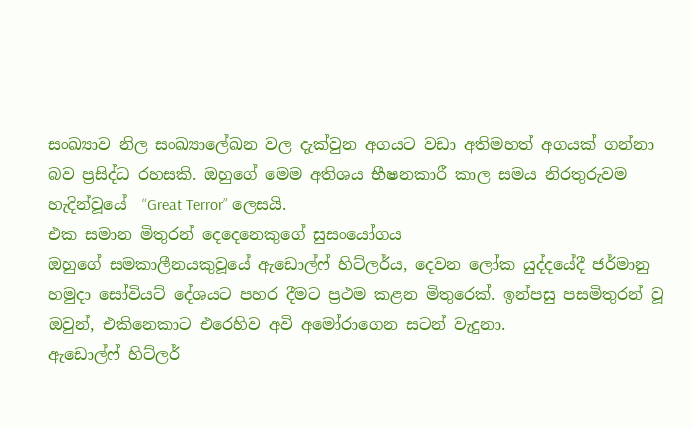සංඛ්‍යාව නිල සංඛ්‍යාලේඛන වල දැක්වුන අගයට වඩා අතිමහත් අගයක් ගන්නා බව ප්‍රසිද්ධ රහසකි. ඔහුගේ මෙම අතිශය භීෂනකාරී කාල සමය නිරතුරුවම හැදින්වූයේ  “Great Terror” ලෙසයි.
එක සමාන මිතුරන් දෙදෙනෙකු‍‍ගේ සුසංයෝගය
ඔහුගේ සමකාලීනයකුවූයේ ඇඩොල්ෆ් හිට්ලර්ය, දෙවන ලෝක යුද්දයේදී ජර්මානු හමුදා සෝවියට් දේශයට පහර දීමට ප්‍රථම කළන මිතුරෙක්. ඉන්පසු පසමිතුරන් වූ ඔවුන්, එකිනෙකාට එරෙහිව අවි අමෝරාගෙන සටන් වැදුනා.
ඇඩොල්ෆ් හිට්ලර්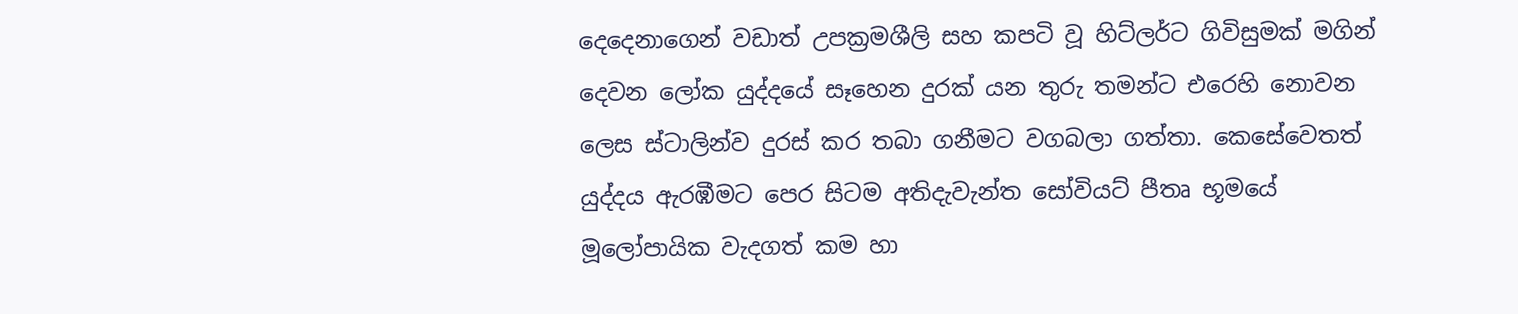දෙදෙනාගෙන් වඩාත් උපක්‍රමශීලි සහ කපටි වූ හිට්ලර්ට ගිවිසුමක් මගින් දෙවන ලෝක යුද්දයේ සෑහෙන දුරක් යන තුරු තමන්ට එරෙහි නොවන ලෙස ස්ටාලින්ව දුරස් කර තබා ගනීමට වගබලා ගත්තා. කෙසේවෙතත් යුද්දය ඇරඹීමට පෙර සිටම අතිදැවැන්ත සෝවියට් පීතෘ භූ‍මයේ මූලෝපායික වැදගත් කම හා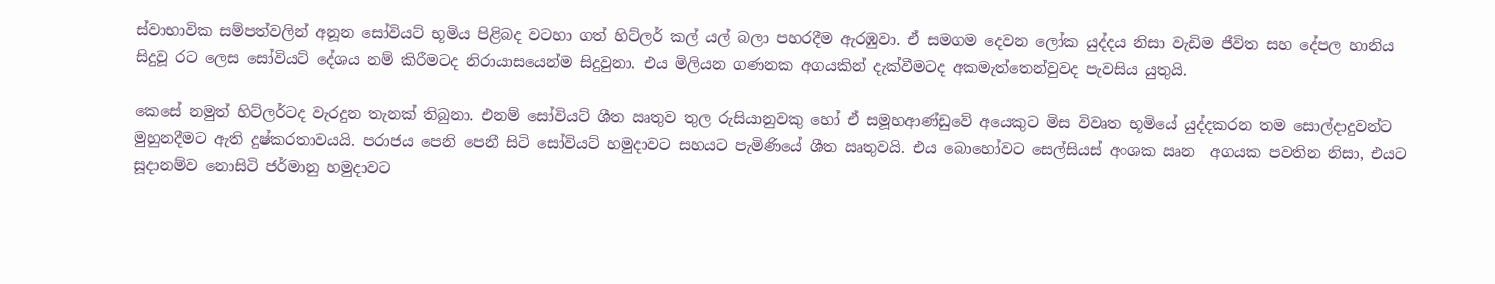ස්වාභාවික සම්පත්වලින් අනූන සෝවියට් භූමිය පිළිබද වටහා ගත් හිට්ලර් කල් යල් බලා පහරදීම ඇරඹුවා. ඒ සමගම දෙවන ලෝක යුද්දය නිසා වැඩිම ජීවිත සහ දේපල හානිය සිදුවූ රට ලෙස සෝවියට් දේශය නම් කිරීමටද නිරායාසයෙන්ම සිදුවුනා. එය මිලියන ගණනක අගයකින් දැක්වීමටද අකමැත්තෙන්වුවද පැවසිය යුතුයි.

කෙසේ නමුත් හිට්ලර්ටද වැරදුන තැනක් තිබුනා. එනම් සෝවියට් ශීත ඍතුව තුල රුසියානුවකු හෝ ඒ සමූහආණ්ඩුවේ අයෙකුට මිස විවෘත භූමියේ යුද්දකරන තම සොල්දාදුවන්ට මුහුනදීමට ඇති දුෂ්කරතාවයයි. පරාජය පෙනි පෙනී සිටි සෝවියට් හමුදාවට සහයට පැමිණියේ ශීත ඍතුවයි. එය බොහෝවට සෙල්සියස් අංශක ඍන  අගයක පවතින නිසා, එයට සූදානම්ව නොසිටි ජර්මානු හමුදාවට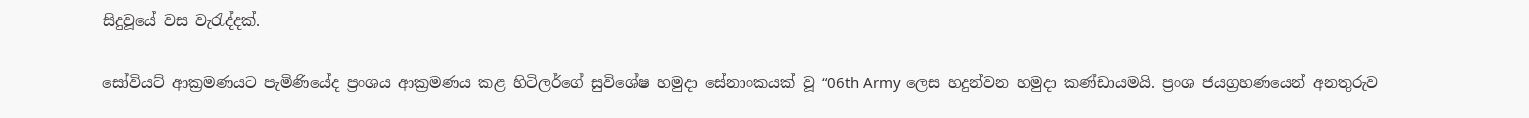සිදුවූයේ වස වැරැද්දක්.

සෝවියට් ආක්‍රමණයට පැමි‍ණියේද ප්‍රංශය ආක්‍රමණය කළ හිටිලර්ගේ සුවිශේෂ හමුදා සේනාංකයක් වූ “06th Army ලෙස හදුන්වන හමුදා කණ්ඩායමයි. ප්‍රංශ ජයග්‍රහණයෙන් අනතුරුව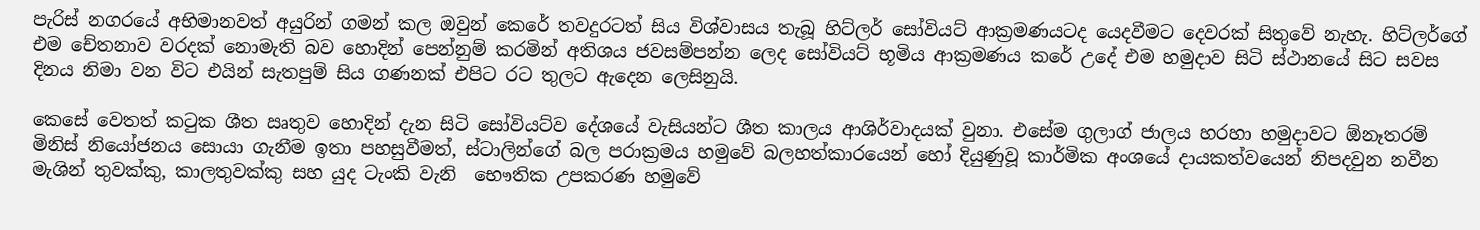පැරිස් නගරයේ අභිමානවත් අයුරින් ගමන් කල ඔවුන් කෙරේ තවදුරටත් සිය විශ්වාසය තැබූ හිට්ලර් සෝවියට් ආක්‍රමණයටද ‍යෙදවීමට දෙවරක් සිතුවේ නැහැ. හිට්ලර්ගේ එම චේතනාව වරදක් නොමැති බව හොදින් පෙන්නුම් කරමින් අතිශය ජවසම්පන්න ලෙද සෝවියට් භූමිය ආක්‍රමණය කරේ උදේ එම හමුදාව සිටි ස්ථානයේ සිට සවස දිනය නිමා වන විට එයින් සැතපුම් සිය ගණනක් එපිට රට තුලට ඇදෙන ලෙසිනුයි.

කෙසේ වෙතත් කටුක ශීත ඍතුව හොදින් දැන සිටි සෝවියට්ව දේශයේ වැසියන්ට ශීත කාලය ආශිර්වාදයක් වුනා. එසේම ගුලාග් ජාලය හරහා හමුදාවට ඕනෑතරම් මිනිස් නියෝජනය සොයා ගැනීම ඉතා පහසුවීමත්, ස්ටාලින්ගේ බල පරාක්‍රමය හමුවේ බලහත්කාරයෙන් හෝ දියුණුවූ කාර්මික අංශයේ දායකත්වයෙන් නිපදවුන නවීන මැශින් තුවක්කු, කාලතුවක්කු සහ යුද ටැංකි වැනි  භෞතික උපකරණ හමුවේ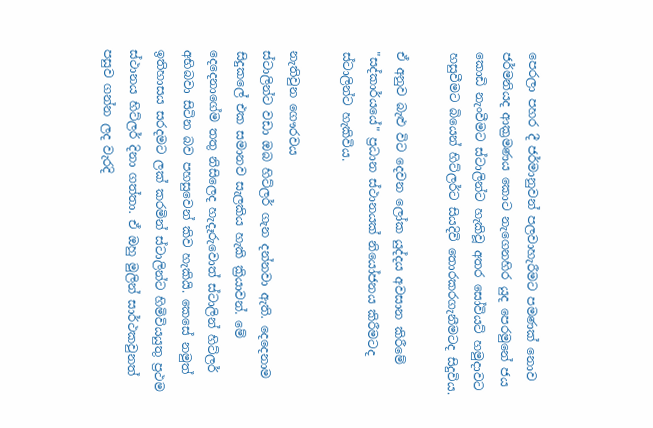පෙරලා පහර දී ජර්මානුවන් පලවාහැරීමට පමණක් නොව ජර්මනියද ආක්‍රමණය කොට නැගෙනහිර යුද පෙරමුනේ ජය කොඩි නැංවීමට ස්ටාලින්ට හැකිවූ අතර සෝවියට් හමුදාවට හසුවීමට බියෙන් හිට්ලර්ට සියදිවි ‍තොරකරගැනීමටද සිදුවිය.

ඒ අනුව බැළු විට දෙවන ලෝක යුද්දය අවසාන කිරීමේ "සද්කාර්යයේ" ප්‍රධාන ස්ථානයක් නියෝජනය කිරීමටද ස්ටාලින්ට හැකිවිය.

නැතිවුන ගෞරවය
ස්ටාලින්ට වඩා ඔබ හිට්ලර් ගැන දන්නවා ඇති. දෙදෙනාම සිදුකලේ එක සමානව සැලකිය හැකි ක්‍රියාවන්. මේ දෙදෙනාගේම තතු නිසිලෙද හැදෑරුවොත් ස්ටාලින් හිට්ලර් අභිබවා සිටින බව පහසුවෙන් කිව හැකියි. කෙසේ නමුත් ඉතිහාසය සරදමට ලක් කරමින් ස්ටාලින්ට හිමිවියයුතු ප්‍රථම ස්ථානය හිට්ලර් දිනා ගත්තා. ඒ ඔහු මුලින් සාර්ථකවුනත් පසුව ගන්න ලද වැරදි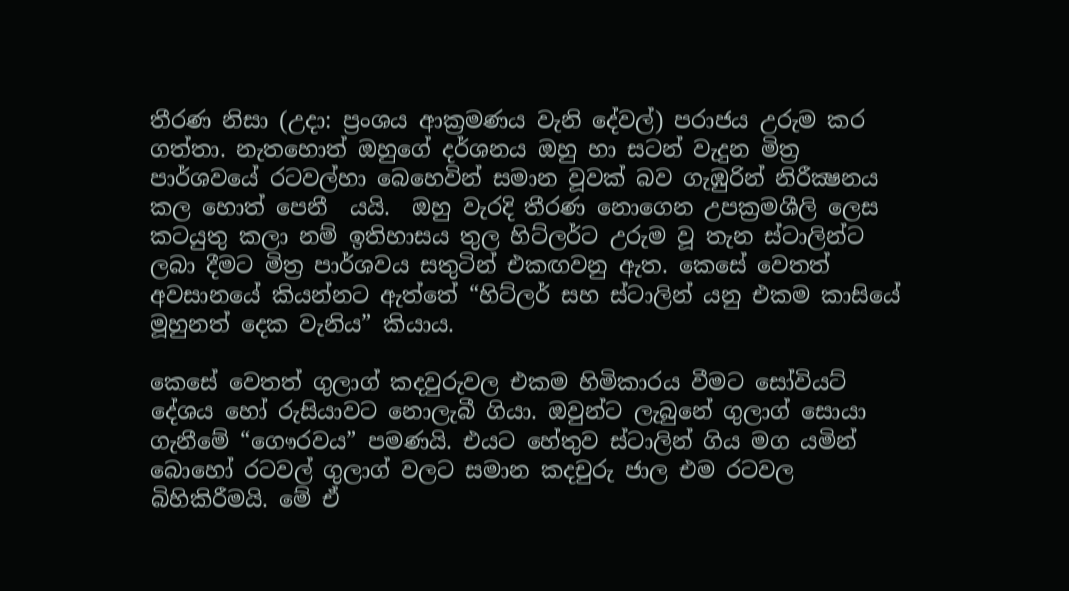තීරණ නිසා (උදා: ප්‍රංශය ආක්‍රමණය වැනි දේවල්) පරාජය උරුම කර ගත්තා. නැතහොත් ඔහුගේ දර්ශනය ඔහු හා සටන් වැදුන මිත්‍ර පාර්ශවයේ රටවල්හා බෙහෙවින් සමාන වූවක් බව ගැඹුරින් නිරීක්‍ෂනය කල හොත් පෙනී  යයි.  ඔහු වැරදි තීරණ නොගෙන උපක්‍රමශීලි ලෙස කටයුතු කලා නම් ඉතිහාසය තුල හිට්ලර්ට උරුම වූ තැන ස්ටාලින්ට ලබා දීමට මිත්‍ර පාර්ශ‍වය සතුටින් එකඟවනු ඇත. කෙසේ වෙතත් අවසානයේ කියන්නට ඇත්තේ “හිට්ලර් සහ ස්ටාලින් යනු එකම කාසියේ මූහුනත් දෙක වැනිය” කියාය.

කෙසේ වෙතත් ගුලාග් කදවුරුවල එකම හිමිකාරය වීමට සෝවියට් දේශය හෝ රුසියාවට නොලැබී ගියා. ඔවුන්ට ලැබුනේ ගුලාග් සොයා ගැනීමේ “ගෞරවය” පමණයි. එයට හේතුව ස්ටාලින් ගිය මග යමින් බොහෝ රටවල් ගුලාග් වලට සමාන කදචුරු ජාල එම රටවල බිහිකිරීමයි. මේ ඒ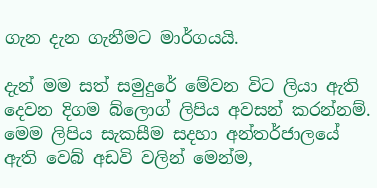ගැන දැන ගැනීමට මාර්ගයයි.

දැන් මම සත් සමුදු‍රේ මේවන විට ලියා ඇති දෙවන දිගම බ්ලොග් ලිපිය අවසන් කරන්නම්. මෙම ලිපිය සැකසීම සදහා අන්තර්ජාලයේ ඇති වෙබ් අඩවි වලින් මෙන්ම,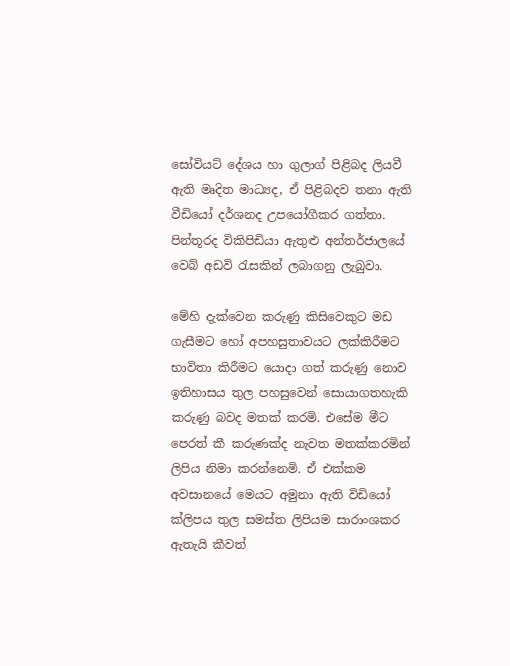සෝවියට් දේශය හා ගුලාග් පිළිබද ලියවී ඇති මෘදිත මාධ්‍යද, ඒ පිළිබදව තනා ඇති වීඩියෝ දර්ශනද උපයෝගීකර ගත්තා.  පින්තූරද විකිපිඩියා ඇතුළු අන්තර්ජාලයේ වෙබ් අඩවි රැසකින් ලබාගනු ලැබුවා.

මේහි දැක්වෙන කරුණු කිසිවෙකුට මඩ ගැසීමට හෝ අපහසුතාවයට ලක්කිරීමට භාවිතා කිරීමට යොදා ගත් කරුණු නොව ඉතිහාසය තුල පහසුවෙන් සොයාගතහැකි කරුණු බවද මතක් කරමි. එසේම මීට පෙරත් කී කරුණක්ද නැවත මතක්කරමින් ලිපිය නිමා කරන්නෙමි. ඒ එක්කම අවසානයේ මෙයට අමුනා ඇති වි‍ඩියෝ ක්ලිපය තුල සමස්ත ලිපියම සාරාංශකර ඇතැයි කීවත්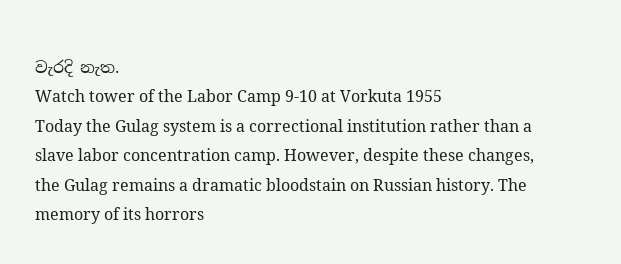වැරදි නැත.
Watch tower of the Labor Camp 9-10 at Vorkuta 1955
Today the Gulag system is a correctional institution rather than a slave labor concentration camp. However, despite these changes, the Gulag remains a dramatic bloodstain on Russian history. The memory of its horrors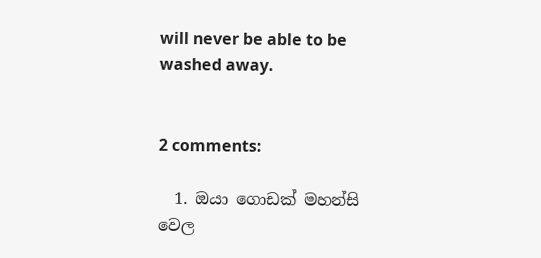will never be able to be washed away.


2 comments:

  1. ඔයා ගොඩක් මහන්සි වෙල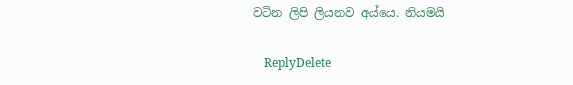වටින ලිපි ලියනව අය්යෙ. නියමයි

    ReplyDelete